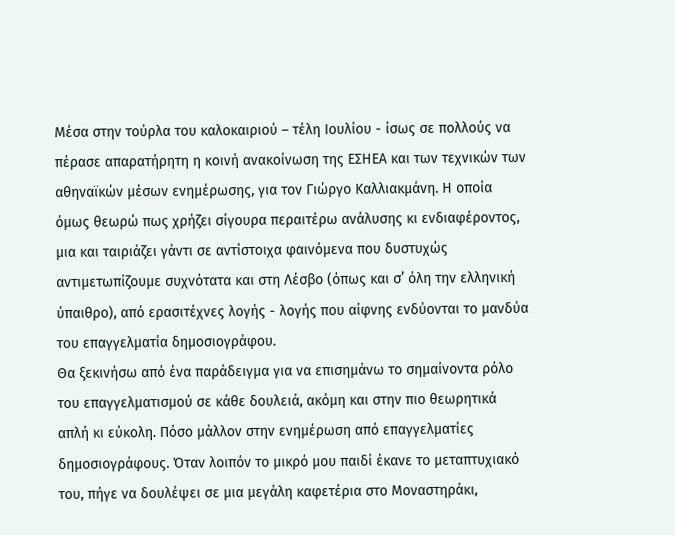Μέσα στην τούρλα του καλοκαιριού – τέλη Ιουλίου - ίσως σε πολλούς να πέρασε απαρατήρητη η κοινή ανακοίνωση της ΕΣΗΕΑ και των τεχνικών των αθηναϊκών μέσων ενημέρωσης, για τον Γιώργο Καλλιακμάνη. Η οποία όμως θεωρώ πως χρήζει σίγουρα περαιτέρω ανάλυσης κι ενδιαφέροντος, μια και ταιριάζει γάντι σε αντίστοιχα φαινόμενα που δυστυχώς αντιμετωπίζουμε συχνότατα και στη Λέσβο (όπως και σ’ όλη την ελληνική ύπαιθρο), από ερασιτέχνες λογής - λογής που αίφνης ενδύονται το μανδύα του επαγγελματία δημοσιογράφου.
Θα ξεκινήσω από ένα παράδειγμα για να επισημάνω το σημαίνοντα ρόλο του επαγγελματισμού σε κάθε δουλειά, ακόμη και στην πιο θεωρητικά απλή κι εύκολη. Πόσο μάλλον στην ενημέρωση από επαγγελματίες δημοσιογράφους. Όταν λοιπόν το μικρό μου παιδί έκανε το μεταπτυχιακό του, πήγε να δουλέψει σε μια μεγάλη καφετέρια στο Μοναστηράκι,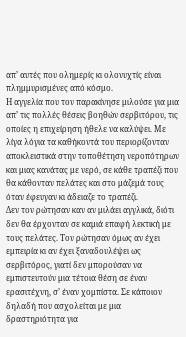απ’ αυτές που ολημερίς κι ολονυχτίς είναι πλημμυρισμένες από κόσμο.
Η αγγελία που τον παρακίνησε μιλούσε για μια απ’ τις πολλές θέσεις βοηθών σερβιτόρου, τις οποίες η επιχείρηση ήθελε να καλύψει. Με λίγα λόγια τα καθήκοντά του περιορίζονταν αποκλειστικά στην τοποθέτηση νεροπότηρων και μιας κανάτας με νερό, σε κάθε τραπέζι που θα κάθονταν πελάτες και στο μάζεμά τους όταν έφευγαν κι άδειαζε το τραπέζι.
Δεν τον ρώτησαν καν αν μιλάει αγγλικά, διότι δεν θα έρχονταν σε καμιά επαφή λεκτική με τους πελάτες. Τον ρώτησαν όμως αν έχει εμπειρία κι αν έχει ξαναδουλέψει ως σερβιτόρος, γιατί δεν μπορούσαν να εμπιστευτούν μια τέτοια θέση σε έναν ερασιτέχνη, σ’ έναν χομπίστα. Σε κάποιον δηλαδή που ασχολείται με μια δραστηριότητα για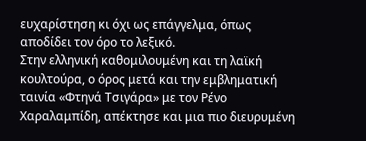ευχαρίστηση κι όχι ως επάγγελμα, όπως αποδίδει τον όρο το λεξικό.
Στην ελληνική καθομιλουμένη και τη λαϊκή κουλτούρα, ο όρος μετά και την εμβληματική ταινία «Φτηνά Τσιγάρα» με τον Ρένο Χαραλαμπίδη, απέκτησε και μια πιο διευρυμένη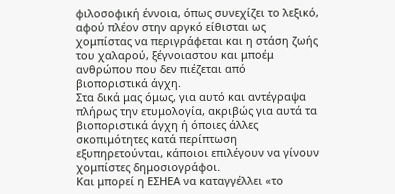φιλοσοφική έννοια, όπως συνεχίζει το λεξικό, αφού πλέον στην αργκό είθισται ως χομπίστας να περιγράφεται και η στάση ζωής του χαλαρού, ξέγνοιαστου και μποέμ ανθρώπου που δεν πιέζεται από βιοποριστικά άγχη.
Στα δικά μας όμως, για αυτό και αντέγραψα πλήρως την ετυμολογία, ακριβώς για αυτά τα βιοποριστικά άγχη ή όποιες άλλες σκοπιμότητες κατά περίπτωση εξυπηρετούνται, κάποιοι επιλέγουν να γίνουν χομπίστες δημοσιογράφοι.
Και μπορεί η ΕΣΗΕΑ να καταγγέλλει «το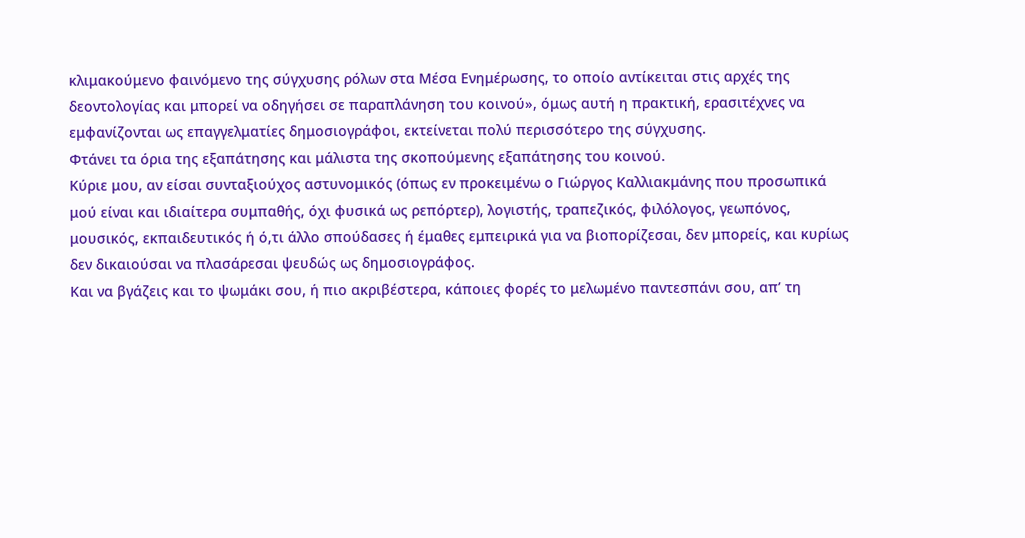κλιμακούμενο φαινόμενο της σύγχυσης ρόλων στα Μέσα Ενημέρωσης, το οποίο αντίκειται στις αρχές της δεοντολογίας και μπορεί να οδηγήσει σε παραπλάνηση του κοινού», όμως αυτή η πρακτική, ερασιτέχνες να εμφανίζονται ως επαγγελματίες δημοσιογράφοι, εκτείνεται πολύ περισσότερο της σύγχυσης.
Φτάνει τα όρια της εξαπάτησης και μάλιστα της σκοπούμενης εξαπάτησης του κοινού.
Κύριε μου, αν είσαι συνταξιούχος αστυνομικός (όπως εν προκειμένω ο Γιώργος Καλλιακμάνης που προσωπικά μού είναι και ιδιαίτερα συμπαθής, όχι φυσικά ως ρεπόρτερ), λογιστής, τραπεζικός, φιλόλογος, γεωπόνος, μουσικός, εκπαιδευτικός ή ό,τι άλλο σπούδασες ή έμαθες εμπειρικά για να βιοπορίζεσαι, δεν μπορείς, και κυρίως δεν δικαιούσαι να πλασάρεσαι ψευδώς ως δημοσιογράφος.
Και να βγάζεις και το ψωμάκι σου, ή πιο ακριβέστερα, κάποιες φορές το μελωμένο παντεσπάνι σου, απ’ τη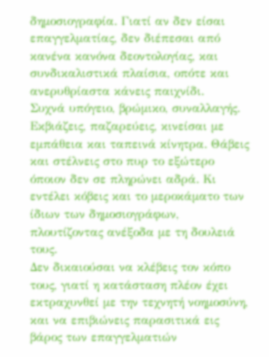δημοσιογραφία. Γιατί αν δεν είσαι επαγγελματίας, δεν διέπεσαι από κανένα κανόνα δεοντολογίας, και συνδικαλιστικά πλαίσια, οπότε και ανερυθρίαστα κάνεις παιχνίδι.
Συχνά υπόγειο, βρώμικο, συναλλαγής. Εκβιάζεις, παζαρεύεις, κινείσαι με εμπάθεια και ταπεινά κίνητρα. Θάβεις και στέλνεις στο πυρ το εξώτερο όποιον δεν σε πληρώνει αδρά. Κι εντέλει κόβεις και το μεροκάματο των ίδιων των δημοσιογράφων, πλουτίζοντας ανέξοδα με τη δουλειά τους.
Δεν δικαιούσαι να κλέβεις τον κόπο τους, γιατί η κατάσταση πλέον έχει εκτραχυνθεί με την τεχνητή νοημοσύνη, και να επιβιώνεις παρασιτικά εις βάρος των επαγγελματιών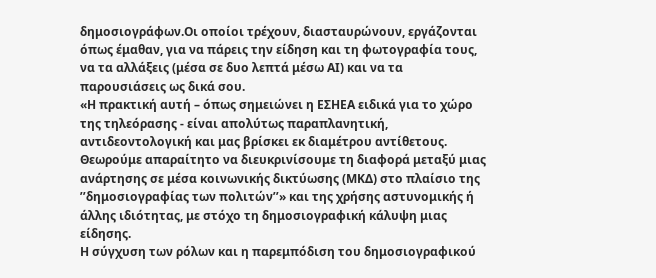δημοσιογράφων.Οι οποίοι τρέχουν, διασταυρώνουν, εργάζονται όπως έμαθαν, για να πάρεις την είδηση και τη φωτογραφία τους, να τα αλλάξεις (μέσα σε δυο λεπτά μέσω ΑΙ) και να τα παρουσιάσεις ως δικά σου.
«Η πρακτική αυτή – όπως σημειώνει η ΕΣΗΕΑ ειδικά για το χώρο της τηλεόρασης - είναι απολύτως παραπλανητική, αντιδεοντολογική και μας βρίσκει εκ διαμέτρου αντίθετους. Θεωρούμε απαραίτητο να διευκρινίσουμε τη διαφορά μεταξύ μιας ανάρτησης σε μέσα κοινωνικής δικτύωσης (ΜΚΔ) στο πλαίσιο της ’’δημοσιογραφίας των πολιτών’’» και της χρήσης αστυνομικής ή άλλης ιδιότητας, με στόχο τη δημοσιογραφική κάλυψη μιας είδησης.
Η σύγχυση των ρόλων και η παρεμπόδιση του δημοσιογραφικού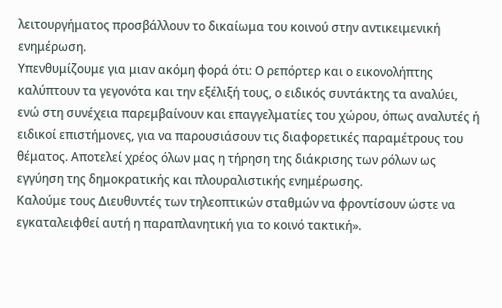λειτουργήματος προσβάλλουν το δικαίωμα του κοινού στην αντικειμενική ενημέρωση.
Υπενθυμίζουμε για μιαν ακόμη φορά ότι: Ο ρεπόρτερ και ο εικονολήπτης καλύπτουν τα γεγονότα και την εξέλιξή τους, ο ειδικός συντάκτης τα αναλύει, ενώ στη συνέχεια παρεμβαίνουν και επαγγελματίες του χώρου, όπως αναλυτές ή ειδικοί επιστήμονες, για να παρουσιάσουν τις διαφορετικές παραμέτρους του θέματος. Αποτελεί χρέος όλων μας η τήρηση της διάκρισης των ρόλων ως εγγύηση της δημοκρατικής και πλουραλιστικής ενημέρωσης.
Καλούμε τους Διευθυντές των τηλεοπτικών σταθμών να φροντίσουν ώστε να εγκαταλειφθεί αυτή η παραπλανητική για το κοινό τακτική».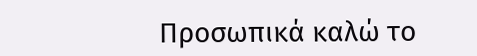Προσωπικά καλώ το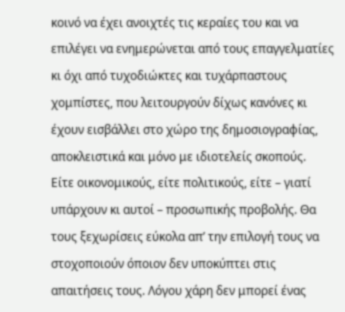κοινό να έχει ανοιχτές τις κεραίες του και να επιλέγει να ενημερώνεται από τους επαγγελματίες κι όχι από τυχοδιώκτες και τυχάρπαστους χομπίστες, που λειτουργούν δίχως κανόνες κι έχουν εισβάλλει στο χώρο της δημοσιογραφίας, αποκλειστικά και μόνο με ιδιοτελείς σκοπούς.
Είτε οικονομικούς, είτε πολιτικούς, είτε – γιατί υπάρχουν κι αυτοί – προσωπικής προβολής. Θα τους ξεχωρίσεις εύκολα απ’ την επιλογή τους να στοχοποιούν όποιον δεν υποκύπτει στις απαιτήσεις τους. Λόγου χάρη δεν μπορεί ένας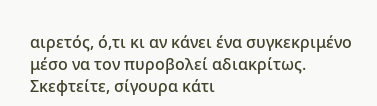αιρετός, ό,τι κι αν κάνει ένα συγκεκριμένο μέσο να τον πυροβολεί αδιακρίτως. Σκεφτείτε, σίγουρα κάτι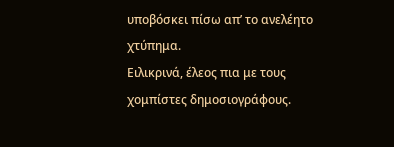υποβόσκει πίσω απ’ το ανελέητο χτύπημα.
Ειλικρινά, έλεος πια με τους χομπίστες δημοσιογράφους.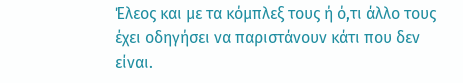Έλεος και με τα κόμπλεξ τους ή ό,τι άλλο τους έχει οδηγήσει να παριστάνουν κάτι που δεν είναι.